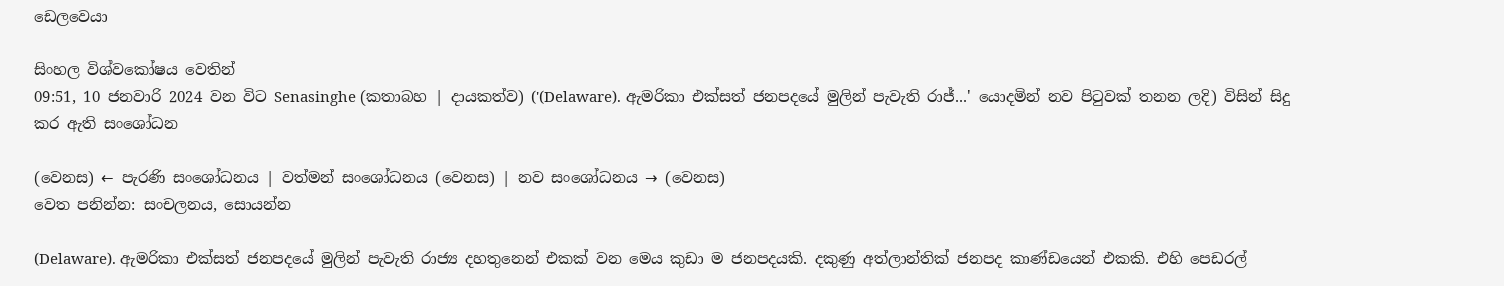ඩෙලවෙයා

සිංහල විශ්වකෝෂය වෙතින්
09:51, 10 ජනවාරි 2024 වන විට Senasinghe (කතාබහ | දායකත්ව) ('(Delaware). ඇමරිකා එක්සත් ජනපදයේ මුලින් පැවැති රාජ්‍...' යොදමින් නව පිටුවක් තනන ලදි) විසින් සිදු කර ඇති සංශෝධන

(වෙනස) ← පැරණි සංශෝධනය | වත්මන් සංශෝධනය (වෙනස) | නව සංශෝධනය → (වෙනස)
වෙත පනින්න: සංචලනය, සොයන්න

(Delaware). ඇමරිකා එක්සත් ජනපදයේ මුලින් පැවැති රාජ්‍ය දහතුනෙන් එකක් වන මෙය කුඩා ම ජනපදයකි. දකුණු අත්ලාන්තික් ජනපද කාණ්ඩයෙන් එකකි. එහි පෙඩරල්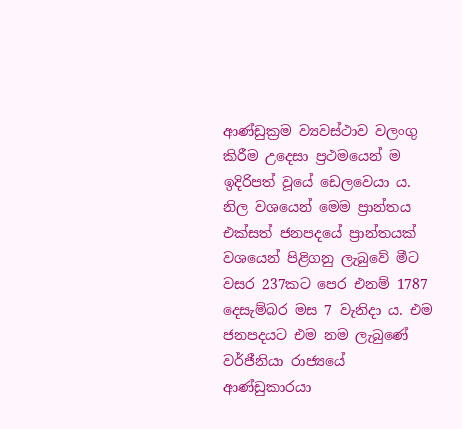ආණ්ඩුක්‍රම ව්‍යවස්ථාව වලංගු කිරීම උදෙසා ප්‍රථමයෙන් ම ඉදිරිපත් වූයේ ඩෙලවෙයා ය. නිල වශයෙන් මෙම ප්‍රාන්තය එක්සත් ජනපදයේ ප්‍රාන්තයක් වශයෙන් පිළිගනු ලැබුවේ මීට වසර 237කට පෙර එනම් 1787 දෙසැම්බර මස 7 වැනිදා ය. එම ජනපදයට එම නම ලැබුණේ වර්ජීනියා රාජ්‍යයේ ආණ්ඩුකාරයා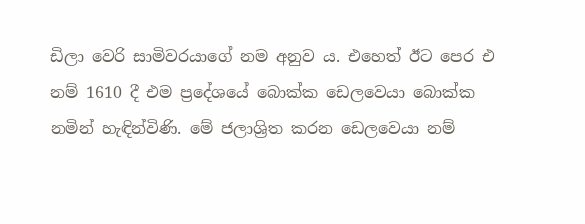ඩිලා වෙරි සාමිවරයාගේ නම අනුව ය. එහෙත් ඊට පෙර එ නම් 1610 දී එම ප්‍රදේශයේ බොක්ක ඩෙලවෙයා බොක්ක නමින් හැඳින්විණි. මේ ජලාශ්‍රිත කරන ඩෙලවෙයා නම්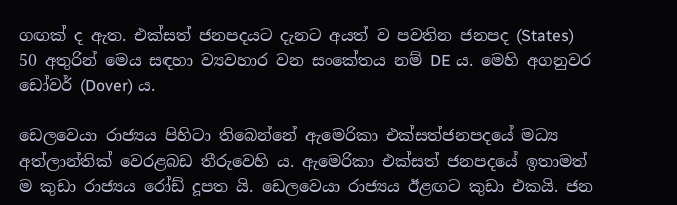ගඟක් ද ඇත. එක්සත් ජනපදයට දැනට අයත් ව පවතින ජනපද (States) 50 අතුරින් මෙය සඳහා ව්‍යවහාර වන සංකේතය නම් DE ය. මෙහි අගනුවර ඩෝවර් (Dover) ය.

ඩෙලවෙයා රාජ්‍යය පිහිටා තිබෙන්නේ ඇමෙරිකා එක්සත්ජනපදයේ මධ්‍ය අත්ලාන්තික් වෙරළබඩ තීරුවෙහි ය. ඇමෙරිකා එක්සත් ජනපදයේ ඉතාමත් ම කුඩා රාජ්‍යය රෝඩ් දූපත යි. ඩෙලවෙයා රාජ්‍යය ඊළඟට කුඩා එකයි. ජන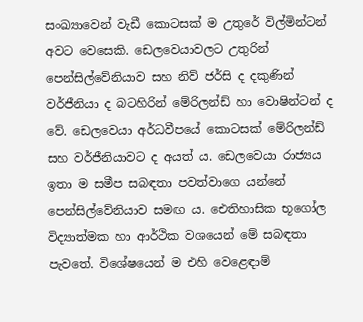සංඛ්‍යාවෙන් වැඩී කොටසක් ම උතුරේ විල්මින්ටන් අවට වෙසෙකි. ඩෙලවෙයාවලට උතුරින් පෙන්සිල්වේනියාව සහ නිව් ජර්සි ද දකුණින් වර්ජීනියා ද බටහිරින් මේරිලන්ඩ් හා වොෂින්ටන් ද වේ. ඩෙලවෙයා අර්ධවීපයේ කොටසක් මේරිලන්ඩ් සහ වර්ජීනියාවට ද අයත්‍ ය. ඩෙලවෙයා රාජ්‍යය ඉතා ම සමීප සබඳතා පවත්වාගෙ යන්නේ පෙන්සිල්වේනියාව සමඟ ය. ඓතිහාසික භූගෝල විද්‍යාත්මක හා ආර්ථික වශයෙන් මේ සබඳතා පැවතේ. විශේෂයෙන් ම එහි වෙළෙඳාම්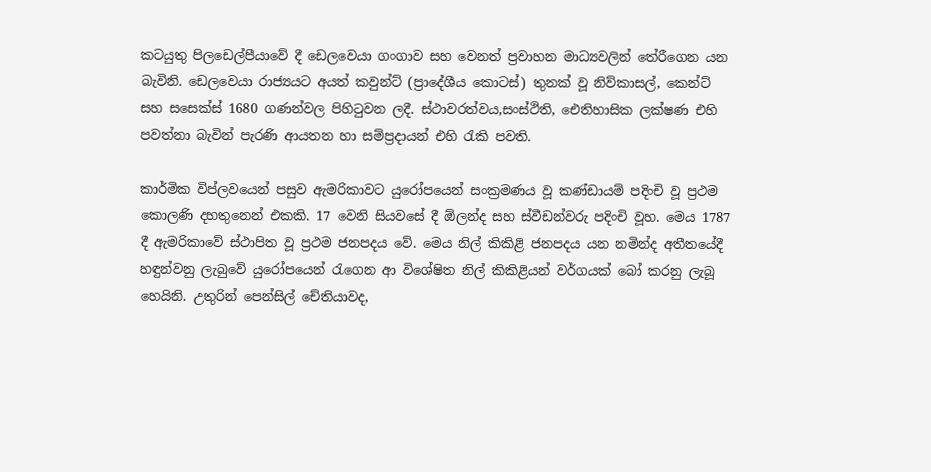කටයුතු පිලඩෙල්පීයාවේ දී ඩෙලවෙයා ගංගාව සහ වෙනත් ප්‍රවාහන මාධ්‍යවලින් තේරීගෙන යන බැවිනි. ඩෙලවෙයා රාජ්‍යයට අයත් කවුන්ට් (ප්‍රාදේශීය කොටස්) තුනක් වූ නිව්කාසල්, කෙන්ට් සහ සසෙක්ස් 1680 ගණන්වල පිහිටුවන ලදී. ස්ථාවරත්වය,සංස්ථිති, ඓතිහාසික ලක්ෂණ එහි පවත්නා බැවින් පැරණි ආයතන හා සම්ප්‍රදායන් එහි රැකි පවති.

කාර්මික විප්ලවයෙන් පසුව ඇමරිකාවට යුරෝපයෙන් සංක්‍රමණය වූ කණ්ඩායම් පදිංචි වූ ප්‍රථම කොලණි දහතුනෙන් එකකි. 17 වෙනි සියවසේ දී ඕලන්ද සහ ස්වීඩන්වරු පදිංචි වූහ. මෙය 1787 දී ඇමරිකාවේ ස්ථාපිත වූ ප්‍රථම ජනපදය වේ. මෙය නිල් කිකිළි ජනපදය යන නමින්ද අතීතයේදී හඳුන්වනු ලැබුවේ යුරෝපයෙන් රැගෙන ආ විශේෂිත නිල් කිකිළියන් වර්ගයක් බෝ කරනු ලැබූ හෙයිනි. උතුරින් පෙන්සිල් චේතියාවද,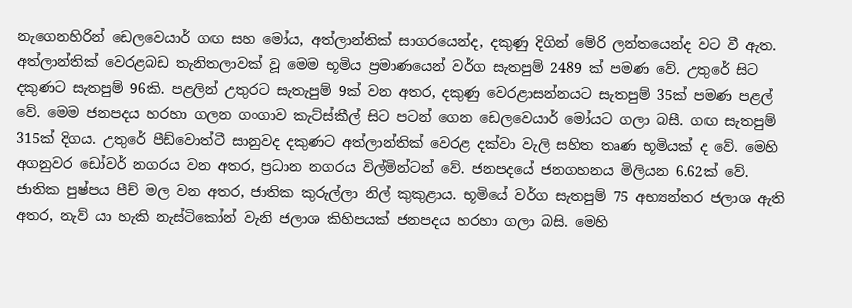නැගෙනහිරින් ඩෙලවෙයාර් ගඟ සහ මෝය, අත්ලාන්තික් සාගරයෙන්ද, දකුණු දිගින් මේරි ලන්තයෙන්ද වට වී ඇත. අත්ලාන්තික් වෙරළබඩ තැනිතලාවක් වූ මෙම භූමිය ප්‍රමාණයෙන් වර්ග සැතපුම් 2489 ක් පමණ වේ. උතුරේ සිට දකුණට සැතපුම් 96කි. පළලින් උතුරට සැතැපුම් 9ක් වන අතර, දකුණු වෙරළාසන්නයට සැතපුම් 35ක් පමණ පළල් වේ. මෙම ජනපදය හරහා ගලන ගංගාව කැට්ස්කීල් සිට පටන් ගෙන ඩෙලවෙයාර් මෝයට ගලා බසී. ගඟ සැතපුම් 315ක් දිගය. උතුරේ පීඩ්වොත්ටී සානුවද දකුණට අත්ලාන්තික් වෙරළ දක්වා වැලි සහිත තෘණ භූමියක් ද වේ. මෙහි අගනුවර ඩෝවර් නගරය වන අතර, ප්‍රධාන නගරය විල්මින්ටන් වේ. ජනපදයේ ජනගහනය මිලියන 6.62ක් වේ. ජාතික පුෂ්පය පීච් මල වන අතර, ජාතික කුරුල්ලා නිල් කුකුළාය. භූමියේ වර්ග සැතපුම් 75 අභ්‍යන්තර ජලාශ ඇති අතර, නැව් යා හැකි නැස්ටිකෝන් වැනි ජලාශ කිහිපයක් ජනපදය හරහා ගලා බසි. මෙහි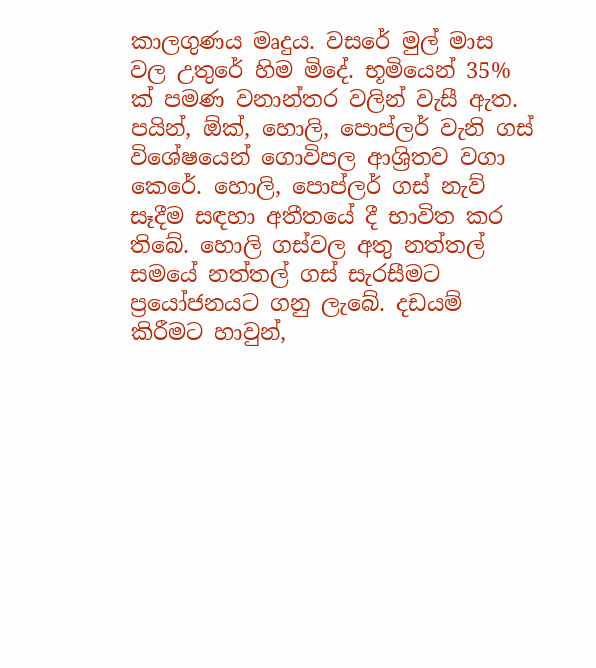කාලගුණය මෘදුය. වසරේ මුල් මාස වල උතුරේ හිම මිදේ. භූමියෙන් 35% ක් පමණ වනාන්තර වලින් වැසී ඇත. පයින්, ඕක්, හොලි, පොප්ලර් වැනි ගස් විශේෂයෙන් ගොවිපල ආශ්‍රිතව වගා කෙරේ. හොලි, පොප්ලර් ගස් නැව් සෑදීම සඳහා අතීතයේ දී භාවිත කර තිබේ. හොලි ගස්වල අතු නත්තල් සමයේ නත්තල් ගස් සැරසීමට ප්‍රයෝජනයට ගනු ලැබේ. දඩයම් කිරීමට හාවුන්,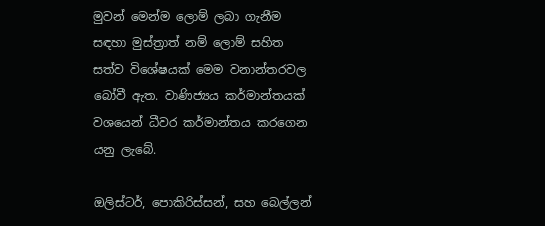මුවන් මෙන්ම ලොම් ලබා ගැනීම සඳහා මුස්ත්‍රාත් නම් ලොම් සහිත සත්ව විශේෂයක් මෙම වනාන්තරවල බෝවී ඇත. වාණිජ්‍යය කර්මාන්තයක් වශයෙන් ධීවර කර්මාන්තය කරගෙන යනු ලැබේ.

ඔලිස්ටර්, පොකිරිස්සන්, සහ බෙල්ලන්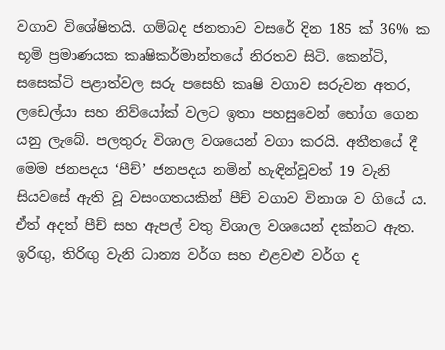වගාව විශේෂිතයි. ගම්බද ජනතාව වසරේ දින 185 ක් 36% ක භූමි ප්‍රමාණයක කෘෂිකර්මාන්තයේ නිරතව සිටි. කෙන්ටි, සසෙක්ටි පළාත්වල සරු පසෙහි කෘෂි වගාව සරුවන අතර, ලඩෙල්යා සහ නිව්යෝක් වලට ඉතා පහසුවෙන් භෝග ගෙන යනු ලැබේ. පලතුරු විශාල වශයෙන් වගා කරයි. අතීතයේ දී මෙම ජනපදය ‘පීච්’ ජනපදය නමින් හැඳින්වූවත් 19 වැනි සියවසේ ඇති වූ වසංගතයකින් පීච් වගාව විනාශ ව ගියේ ය. ඒත් අදත් පීච් සහ ඇපල් වතු විශාල වශයෙන් දක්නට ඇත. ඉරිඟු, තිරිඟු වැනි ධාන්‍ය වර්ග සහ එළවළු වර්ග ද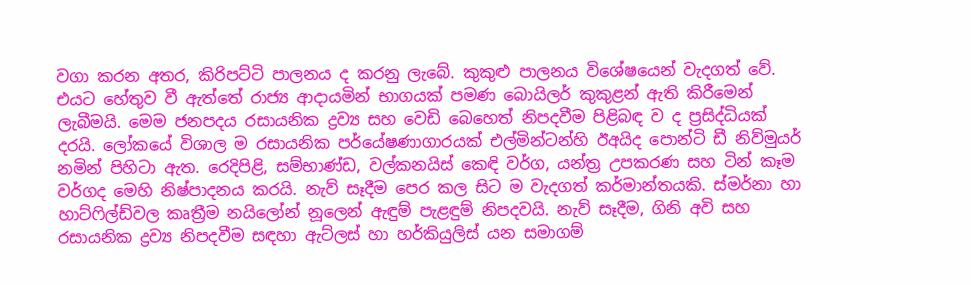වගා කරන අතර, කිරිපට්ටි පාලනය ද කරනු ලැබේ. කුකුළු පාලනය විශේෂයෙන් වැදගත් වේ. එයට හේතුව වී ඇත්තේ රාජ්‍ය ආදායමින් භාගයක් පමණ බොයිලර් කුකුළන් ඇති කිරීමෙන් ලැබීමයි. මෙම ජනපදය රසායනික ද්‍රව්‍ය සහ වෙඩි බෙහෙත් නිපදවීම පිළිබඳ ව ද ප්‍රසිද්ධියක් දරයි. ලෝකයේ විශාල ම රසායනික පර්යේෂණාගාරයක් එල්මින්ටන්හි ඊඅයිද පොන්ටි ඩී නිව්මුයර් නමින් පිහිටා ඇත. රෙදිපිළි, සම්භාණ්ඩ, වල්කනයිස් කෙඳි වර්ග, යන්ත්‍ර උපකරණ සහ ටින් කෑම වර්ගද මෙහි නිෂ්පාදනය කරයි. නැව් සෑදීම පෙර කල සිට ම වැදගත් කර්මාන්තයකි. ස්මර්නා හා හාට්ෆිල්ඩ්වල කෘත්‍රීම නයිලෝන් නූලෙන් ඇඳුම් පැළඳුම් නිපදවයි. නැව් සෑදීම, ගිනි අවි සහ රසායනික ද්‍රව්‍ය නිපදවීම සඳහා ඇට්ලස් හා හර්කියුලිස් යන සමාගම්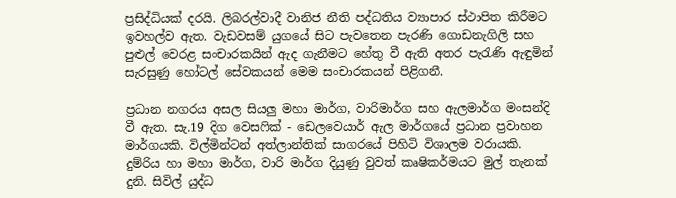ප්‍රසිද්ධියක් දරයි. ලිබරල්වාදී වානිජ නීති පද්ධතිය ව්‍යාපාර ස්ථාපිත කිරීමට ඉවහල්ව ඇත. වැඩවසම් යුගයේ සිට පැවතෙන පැරණි ගොඩනැගිලි සහ පුළුල් වෙරළ සංචාරකයින් ඇද ගැනීමට හේතු වී ඇති අතර පැරැණි ඇඳුමින් සැරසුණු හෝටල් සේවකයන් මෙම සංචාරකයන් පිළිගනී.

ප්‍රධාන නගරය අසල සියලු මහා මාර්ග, වාරිමාර්ග සහ ඇලමාර්ග මංසන්දි වී ඇත. සැ.19 දිග වෙසෆික් - ඩෙලවෙයාර් ඇල මාර්ගයේ ප්‍රධාන ප්‍රවාහන මාර්ගයකි. විල්මින්ටන් අත්ලාන්තික් සාගරයේ පිහිටි විශාලම වරායකි. දුම්රිය හා මහා මාර්ග, වාරි මාර්ග දියුණු වුවත් කෘෂිකර්මයට මුල් තැනක් දුනි. සිවිල් යුද්ධ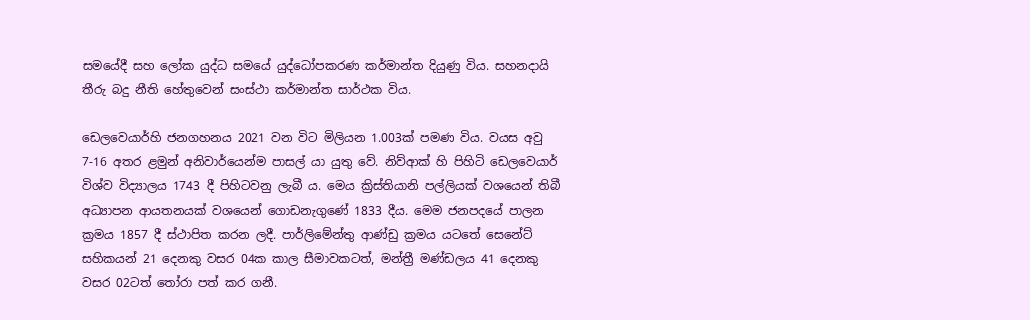සමයේදී සහ ලෝක යුද්ධ සමයේ යුද්ධෝපකරණ කර්මාන්ත දියුණු විය. සහනදායි තීරු බදු නීති හේතුවෙන් සංස්ථා කර්මාන්ත සාර්ථක විය.

ඩෙලවෙයාර්හි ජනගහනය 2021 වන විට මිලියන 1.003ක් පමණ විය. වයස අවු 7-16 අතර ළමුන් අනිවාර්යෙන්ම පාසල් යා යුතු වේ. නිව්ආක් හි පිහිටි ඩෙලවෙයාර් විශ්ව විද්‍යාලය 1743 දී පිහිටවනු ලැබී ය. මෙය ක්‍රිස්තියානි පල්ලියක් වශයෙන් තිබී අධ්‍යාපන ආයතනයක් වශයෙන් ගොඩනැගුණේ 1833 දීය. මෙම ජනපදයේ පාලන ක්‍රමය 1857 දී ස්ථාපිත කරන ලදී. පාර්ලිමේන්තු ආණ්ඩු ක්‍රමය යටතේ සෙනේට් සහිකයන් 21 දෙනකු වසර 04ක කාල සීමාවකටත්, මන්ත්‍රී මණ්ඩලය 41 දෙනකු වසර 02ටත් තෝරා පත් කර ගනී.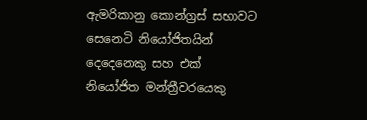ඇමරිකානු කොන්ග්‍රස් සභාවට සෙනෙටි නියෝජිතයින් දෙදෙනෙකු සහ එක් නියෝජිත මන්ත්‍රීවරයෙකු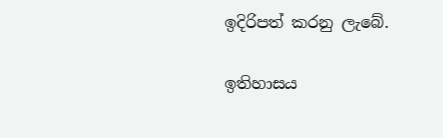ඉදිරිපත් කරනු ලැබේ.

ඉතිහාසය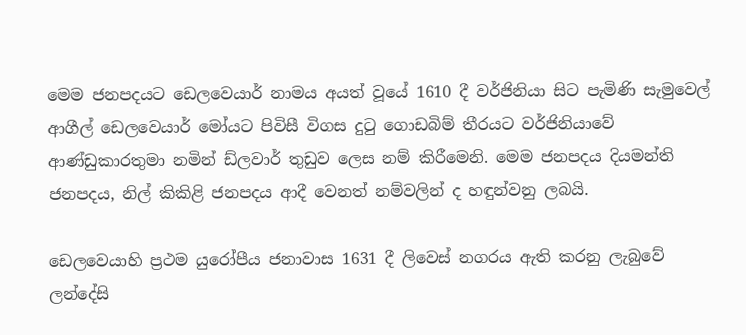මෙම ජනපදයට ඩෙලවෙයාර් නාමය අයත් වූයේ 1610 දී වර්ජිනියා සිට පැමිණි සැමුවෙල් ආගීල් ඩෙලවෙයාර් මෝයට පිවිසී විගස දුටු ගොඩබිම් තීරයට වර්ජිනියාවේ ආණ්ඩුකාරතුමා නමින් ඩ්ලවාර් තුඩුව ලෙස නම් කිරීමෙනි. මෙම ජනපදය දියමන්ති ජනපදය, නිල් කිකිළි ජනපදය ආදී වෙනත් නම්වලින් ද හඳුන්වනු ලබයි.

ඩෙලවෙයාහි ප්‍රථම යුරෝපීය ජනාවාස 1631 දී ලිවෙස් නගරය ඇති කරනු ලැබුවේ ලන්දේසි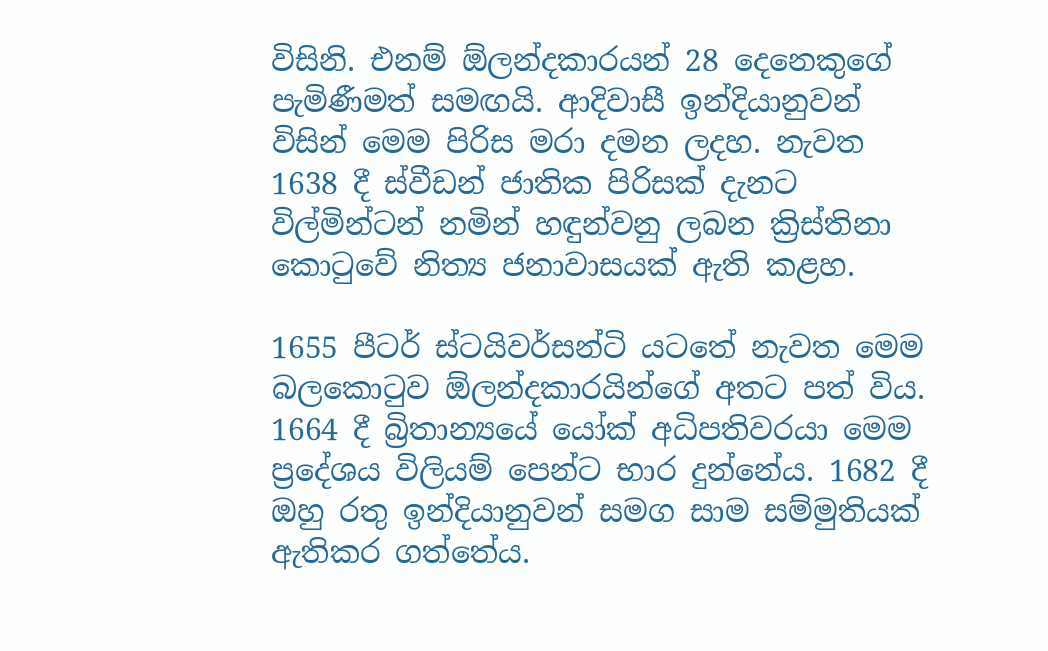විසිනි. එනම් ඕලන්දකාරයන් 28 දෙනෙකුගේ පැමිණීමත් සමඟයි. ආදිවාසී ඉන්දියානුවන් විසින් මෙම පිරිස මරා දමන ලදහ. නැවත 1638 දී ස්වීඩන් ජාතික පිරිසක් දැනට විල්මින්ටන් නමින් හඳුන්වනු ලබන ක්‍රිස්තිනා කොටුවේ නිත්‍ය ජනාවාසයක් ඇති කළහ.

1655 පීටර් ස්ටයිවර්සන්ටි යටතේ නැවත මෙම බලකොටුව ඕලන්දකාරයින්ගේ අතට පත් විය. 1664 දී බ්‍රිතාන්‍යයේ යෝක් අධිපතිවරයා මෙම ප්‍රදේශය විලියම් පෙන්ට භාර දුන්නේය. 1682 දී ඔහු රතු ඉන්දියානුවන් සමග සාම සම්මුතියක් ඇතිකර ගත්තේය.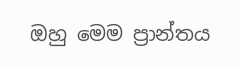ඔහු මෙම ප්‍රාන්තය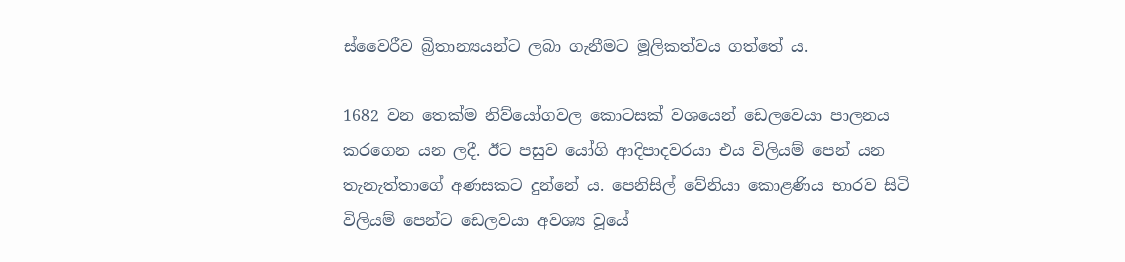ස්වෛරීව බ්‍රිතාන්‍යයන්ට ලබා ගැනීමට මූලිකත්වය ගත්තේ ය.

1682 වන තෙක්ම නිව්යෝගවල කොටසක් වශයෙන් ඩෙලවෙයා පාලනය කරගෙන යන ලදී. ඊට පසුව යෝගි ආදිපාදවරයා එය විලියම් පෙන් යන තැනැත්තාගේ අණසකට දුන්නේ ය. පෙනිසිල් වේනියා කොළණිය භාරව සිටි විලියම් පෙන්ට ඩෙලවයා අවශ්‍ය වූයේ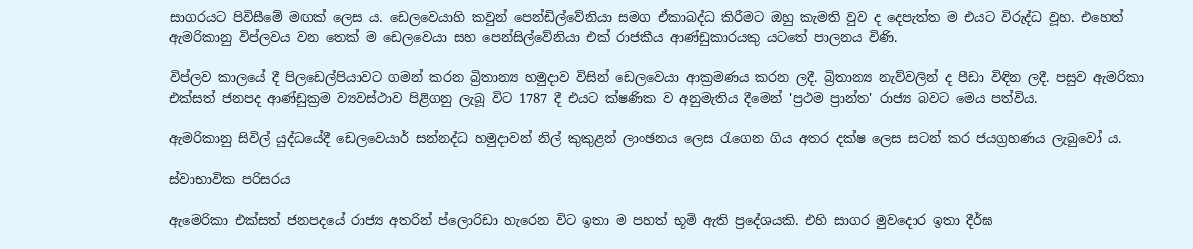සාගරයට පිවිසීමේ මඟක් ලෙස ය. ඩෙලවෙයාහි කවුන් පෙන්ඩිල්වේනියා සමග ඒකාබද්ධ කිරීමට ඔහු කැමති වුව ද දෙපැත්ත ම එයට විරුද්ධ වූහ. එහෙත් ඇමරිකානු විප්ලවය වන තෙක් ම ඩෙලවෙයා සහ පෙන්සිල්වේනියා එක් රාජකීය ආණ්ඩුකාරයකු යටතේ පාලනය විණි.

විප්ලව කාලයේ දී පිලඩෙල්පියාවට ගමන් කරන බ්‍රිතාන්‍ය හමුදාව විසින් ඩෙලවෙයා ආක්‍රමණය කරන ලදී. බ්‍රිතාන්‍ය නැව්වලින් ද පීඩා විඳින ලදී. පසුව ඇමරිකා එක්සත් ජනපද ආණ්ඩුක්‍රම ව්‍යවස්ථාව පිළිගනු ලැබූ විට 1787 දී එයට ක්ෂණික ව අනුමැතිය දීමෙන් 'ප්‍රථම ප්‍රාන්ත' රාජ්‍ය බවට මෙය පත්විය.

ඇමරිකානු සිවිල් යුද්ධයේදී ඩෙලවෙයාර් සන්නද්ධ හමුදාවන් නිල් කුකුළන් ලාංඡනය ලෙස රැගෙන ගිය අතර දක්ෂ ලෙස සටන් කර ජයග්‍රහණය ලැබුවෝ ය.

ස්වාභාවික පරිසරය

ඇමෙරිකා එක්සත් ජනපදයේ රාජ්‍ය අතරින් ප්ලොරිඩා හැරෙන විට ඉතා ම පහත් භූමි ඇති ප්‍රදේශයකි. එහි සාගර මුවදොර ඉතා දීර්ඝ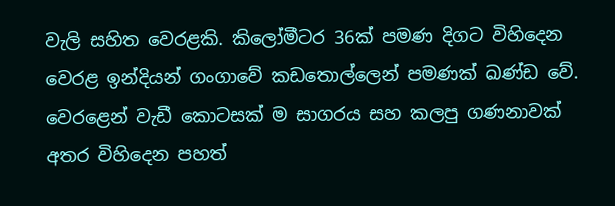වැලි සහිත වෙරළකි. කිලෝමීටර 36ක් පමණ දිගට විහිදෙන වෙරළ ඉන්දියන් ගංගාවේ කඩතොල්ලෙන් පමණක් ඛණ්ඩ වේ. වෙරළෙන් වැඩී කොටසක් ම සාගරය සහ කලපු ගණනාවක් අතර විහිදෙන පහත්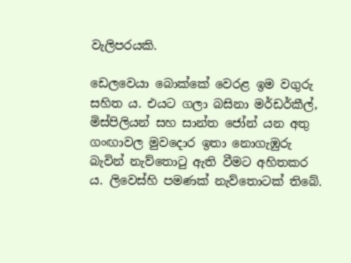වැලිපරයකි.

ඩෙලවෙයා බොක්කේ වෙරළ ඉම වගුරු සහිත ය. එයට ගලා බසිනා මර්ඩර්කීල්, මිස්පිලියන් සහ සාන්ත ජෝන් යන අතු ගංඟාවල මුවදොර ඉතා නොගැඹුරු බැවින් නැව්තොටු ඇති වීමට අහිතකර ය. ලිවෙස්හි පමණක් නැව්තොටක් තිබේ.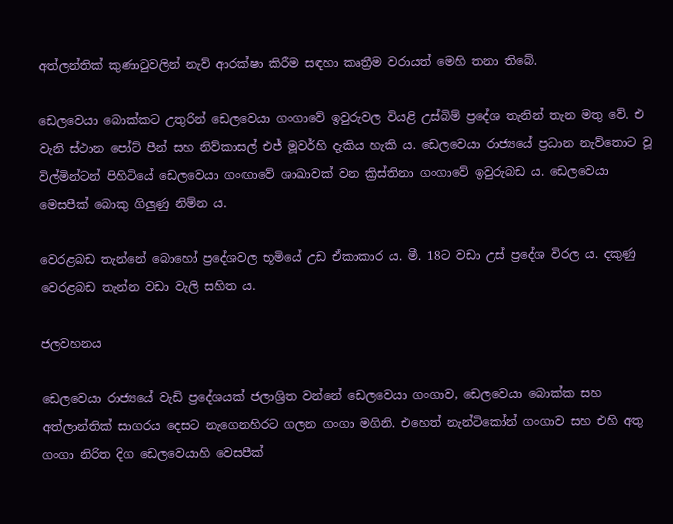අත්ලන්තික් කුණාටුවලින් නැව් ආරක්ෂා කිරීම සඳහා කෘත්‍රීම වරායත් මෙහි තනා තිබේ.

ඩෙලවෙයා බොක්කට උතුරින් ඩෙලවෙයා ගංගාවේ ඉවුරුවල වියළි උස්බිම් ප්‍රදේශ තැනින් තැන මතු වේ. එ වැනි ස්ථාන පෝට් පීන් සහ නිව්කාසල් එජ් මූවර්හි දැකිය හැකි ය. ඩෙලවෙයා රාජ්‍යයේ ප්‍රධාන නැව්තොට වූ විල්මින්ටන් පිහිටියේ ඩෙලවෙයා ගංඟාවේ ශාඛාවක් වන ක්‍රිස්තිනා ගංගාවේ ඉවුරුබඩ ය. ඩෙලවෙයා මෙසපීක් බොකු ගිලුණු නිම්න ය.

වෙරළබඩ තැන්නේ බොහෝ ප්‍රදේශවල භූමියේ උඩ ඒකාකාර ය. මී. 18ට වඩා උස් ප්‍රදේශ විරල ය. දකුණු වෙරළබඩ තැන්න වඩා වැලි සහිත ය.

ජලවහනය

ඩෙලවෙයා රාජ්‍යයේ වැඩි ප්‍රදේශයක් ජලාශ්‍රිත වන්නේ ඩෙලවෙයා ගංගාව, ඩෙලවෙයා බොක්ක සහ අත්ලාන්තික් සාගරය දෙසට නැගෙනහිරට ගලන ගංගා මගිනි. එහෙත් නැන්ටිකෝන් ගංගාව සහ එහි අතු ගංගා නිරිත දිග ඩෙලවෙයාහි වෙසපීක්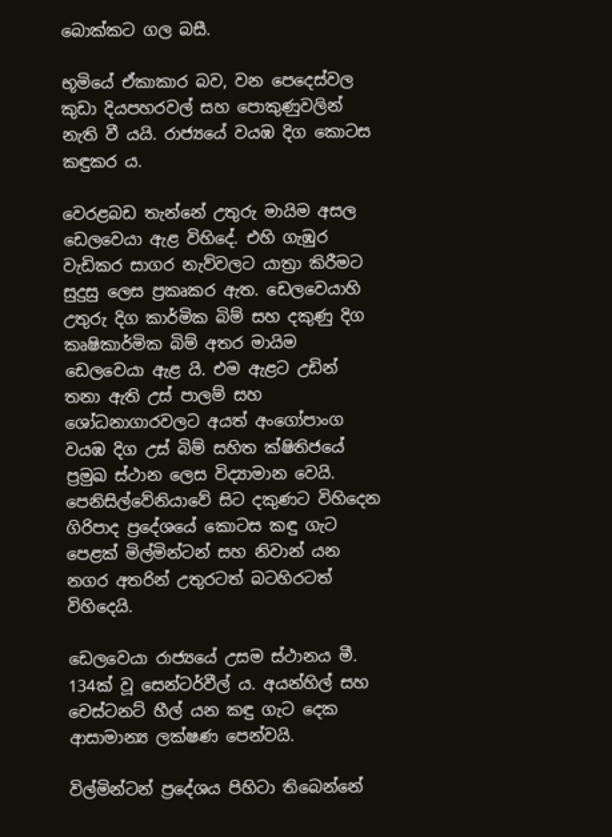බොක්කට ගල බසී.

භූමියේ ඒකාකාර බව, වන පෙදෙස්වල කුඩා දියපහරවල් සහ පොකුණුවලින් නැති වී යයි. රාජ්‍යයේ වයඹ දිග කොටස කඳුකර ය.

වෙරළබඩ තැන්නේ උතුරු මායිම අසල ඩෙලවෙයා ඇළ විහිදේ. එහි ගැඹුර වැඩිකර සාගර නැව්වලට යාත්‍රා කිරීමට සුදුසු ලෙස ප්‍රකෘකර ඇත. ඩෙලවෙයාහි උතුරු දිග කාර්මික බිම් සහ දකුණු දිග කෘෂිකාර්මික බිම් අතර මායිම ඩෙලවෙයා ඇළ යි. එම ඇළට උඩින් තනා ඇති උස් පාලම් සහ ශෝධනාගාරවලට අයත් අංගෝපාංග වයඹ දිග උස් බිම් සහිත ක්ෂිතිජයේ ප්‍රමුඛ ස්ථාන ලෙස විද්‍යාමාන වෙයි. පෙනිසිල්වේනියාවේ සිට දකුණට විහිදෙන ගිරිපාද ප්‍රදේශයේ කොටස කඳු ගැට පෙළක් මිල්මින්ටන් සහ නිවාන් යන නගර අතරින් උතුරටත් බටහිරටත් විහිදෙයි.

ඩෙලවෙයා රාජ්‍යයේ උසම ස්ථානය මී. 134ක් වූ සෙන්ටර්වීල් ය. අයන්හිල් සහ චෙස්ටනට් හීල් යන කඳු ගැට දෙක ආසාමාන්‍ය ලක්ෂණ පෙන්වයි.

විල්මින්ටන් ප්‍රදේශය පිහිටා තිබෙන්නේ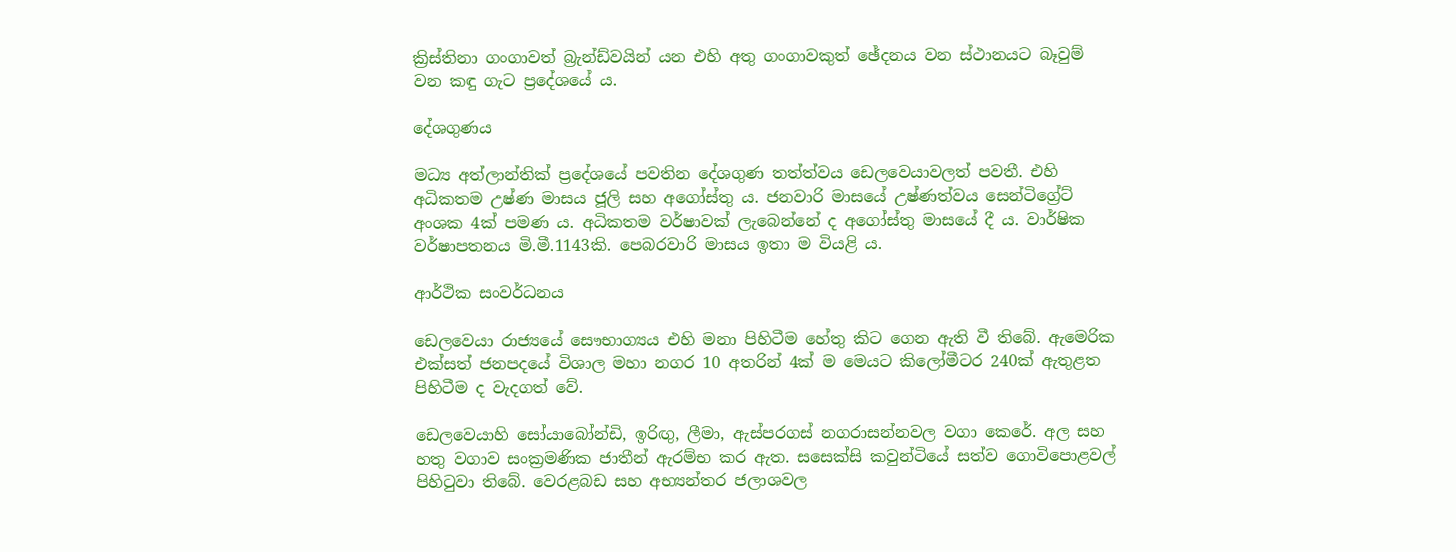ක්‍රිස්තිනා ගංගාවත් බ්‍රැන්ඩ්වයින් යන එහි අතු ගංගාවකුත් ඡේදනය වන ස්ථානයට බෑවුම් වන කඳු ගැට ප්‍රදේශයේ ය.

දේශගුණය

මධ්‍ය අත්ලාන්තික් ප්‍රදේශයේ පවතින දේශගුණ තත්ත්වය ඩෙලවෙයාවලත් පවතී. එහි අධිකතම උෂ්ණ මාසය ජූලි සහ අගෝස්තු ය. ජනවාරි මාසයේ උෂ්ණත්වය සෙන්ටිග්‍රේට් අංශක 4ක් පමණ ය. අධිකතම වර්ෂාවක් ලැබෙන්නේ ද අගෝස්තු මාසයේ දී ය. වාර්ෂික වර්ෂාපතනය මි.මී.1143කි. පෙබරවාරි මාසය ඉතා ම වියළි ය.

ආර්ථික සංවර්ධනය

ඩෙලවෙයා රාජ්‍යයේ සෞභාග්‍යය එහි මනා පිහිටීම හේතු කිට ගෙන ඇති වී තිබේ. ඇමෙරික එක්සත් ජනපදයේ විශාල මහා නගර 10 අතරින් 4ක් ම මෙයට කිලෝමීටර 240ක් ඇතුළත පිහිටීම ද වැදගත් වේ.

ඩෙලවෙයාහි සෝයාබෝන්ඩි, ඉරිඟු, ලීමා, ඇස්පරගස් නගරාසන්නවල වගා කෙරේ. අල සහ හතු වගාව සංක්‍රමණික ජාතීන් ඇරම්භ කර ඇත. සසෙක්සි කවුන්ටියේ සත්ව ගොවිපොළවල් පිහිටුවා තිබේ. වෙරළබඩ සහ අභ්‍යන්තර ජලාශවල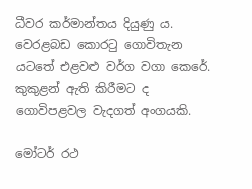ධීවර කර්මාන්තය දියුණු ය. වෙරළබඩ කොරටු ගොවිතැන යටතේ එළවළු වර්ග වගා කෙරේ. කුකුළන් ඇති කිරීමට ද ගොවිපළවල වැදගත් අංගයකි.

මෝටර් රථ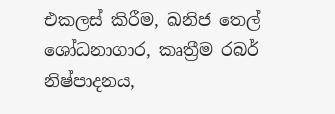එකලස් කිරීම, ඛනිජ තෙල් ශෝධනාගාර, කෘත්‍රීම රබර් නිෂ්පාදනය,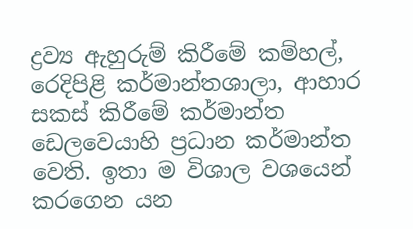ද්‍රව්‍ය ඇහුරුම් කිරීමේ කම්හල්, රෙදිපිළි කර්මාන්තශාලා, ආහාර සකස් කිරීමේ කර්මාන්ත ඩෙලවෙයාහි ප්‍රධාන කර්මාන්ත වෙති. ඉතා ම විශාල වශයෙන් කරගෙන යන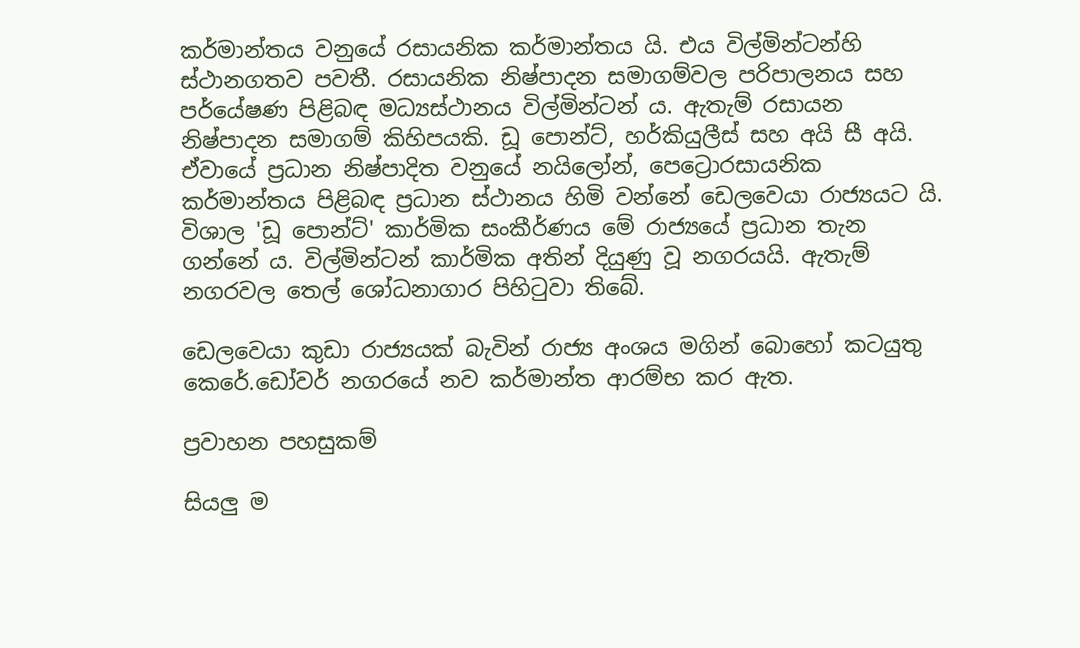කර්මාන්තය වනුයේ රසායනික කර්මාන්තය යි. එය විල්මින්ටන්හි ස්ථානගතව පවතී. රසායනික නිෂ්පාදන සමාගම්වල පරිපාලනය සහ පර්යේෂණ පිළිබඳ මධ්‍යස්ථානය විල්මින්ටන් ය. ඇතැම් රසායන නිෂ්පාදන සමාගම් කිහිපයකි. ඩූ පොන්ට්, හර්කියුලීස් සහ අයි සී අයි. ඒවායේ ප්‍රධාන නිෂ්පාදිත වනුයේ නයිලෝන්, පෙට්‍රොරසායනික කර්මාන්තය පිළිබඳ ප්‍රධාන ස්ථානය හිමි වන්නේ ඩෙලවෙයා රාජ්‍යයට යි. විශාල 'ඩූ පොන්ට්' කාර්මික සංකීර්ණය මේ රාජ්‍යයේ ප්‍රධාන තැන ගන්නේ ය. විල්මින්ටන් කාර්මික අතින් දියුණු වූ නගරයයි. ඇතැම් නගරවල තෙල් ශෝධනාගාර පිහිටුවා තිබේ.

ඩෙලවෙයා කුඩා රාජ්‍යයක් බැවින් රාජ්‍ය අංශය මගින් බොහෝ කටයුතු කෙරේ.ඩෝවර් නගරයේ නව කර්මාන්ත ආරම්භ කර ඇත.

ප්‍රවාහන පහසුකම්

සියලු ම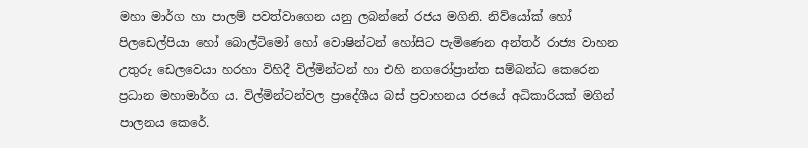මහා මාර්ග හා පාලම් පවත්වාගෙන යනු ලබන්නේ රජය මගිනි. නිව්යෝක් හෝ පිලඩෙල්පියා හෝ බොල්ටිමෝ හෝ වොෂින්ටන් හෝසිට පැමිණෙන අන්තර් රාජ්‍ය වාහන උතුරු ඩෙලවෙයා හරහා විහිදී විල්මින්ටන් හා එහි නගරෝප්‍රාන්ත සම්බන්ධ කෙරෙන ප්‍රධාන මහාමාර්ග ය. විල්මින්ටන්වල ප්‍රාදේශීය බස් ප්‍රවාහනය රජයේ අධිකාරියක් මගින් පාලනය කෙරේ.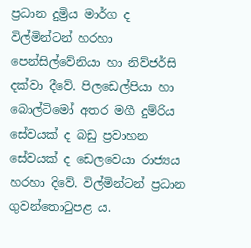ප්‍රධාන දුම්‍රිය මාර්ග ද විල්මින්ටන් හරහා පෙන්සිල්වේනියා හා නිව්ජර්සි දක්වා දීවේ. පිලඩෙල්පියා හා බොල්ටිමෝ අතර මගී දුම්රිය සේවයක් ද බඩු ප්‍රවාහන සේවයක් ද ඩෙලවෙයා රාජ්‍යය හරහා දිවේ. විල්මින්ටන් ප්‍රධාන ගුවන්තොටුපළ ය.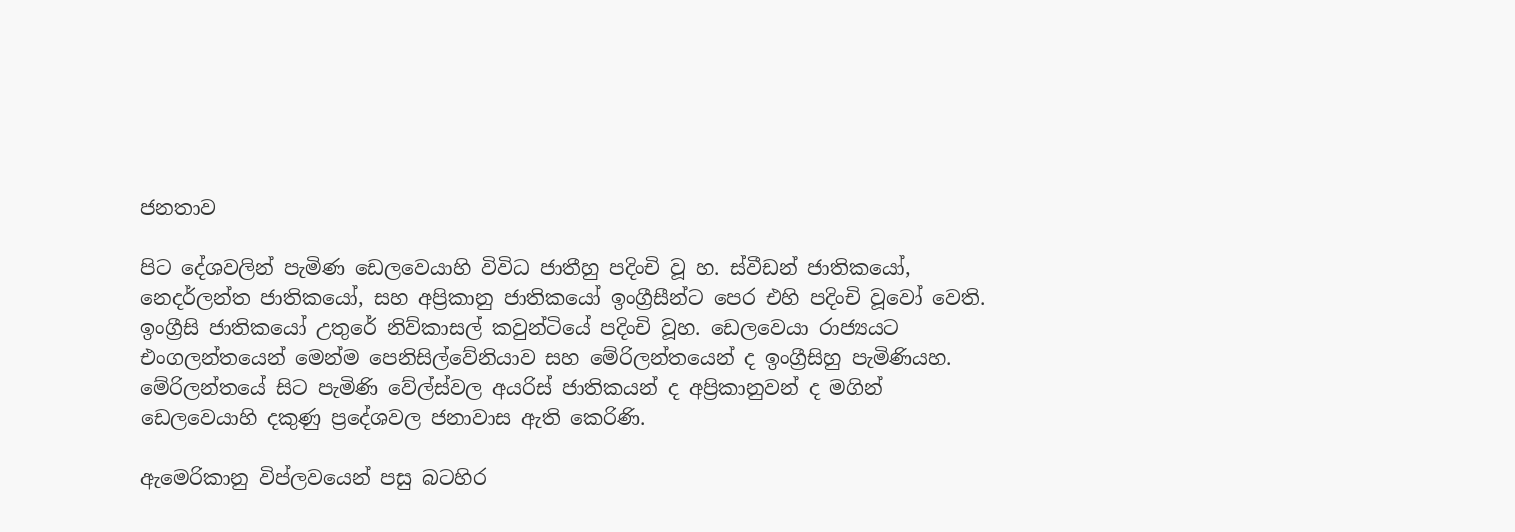ජනතාව

පිට දේශවලින් පැමිණ ඩෙලවෙයාහි විවිධ ජාතීහු පදිංචි වූ හ. ස්වීඩන් ජාතිකයෝ, නෙදර්ලන්ත ජාතිකයෝ, සහ අප්‍රිකානු ජාතිකයෝ ඉංග්‍රීසීන්ට පෙර එහි පදිංචි වූවෝ වෙති. ඉංග්‍රීසි ජාතිකයෝ උතුරේ නිව්කාසල් කවුන්ටියේ පදිංචි වූහ. ඩෙලවෙයා රාජ්‍යයට එංගලන්තයෙන් මෙන්ම පෙනිසිල්වේනියාව සහ මේරිලන්තයෙන් ද ඉංග්‍රීසිහු පැමිණියහ. මේරිලන්තයේ සිට පැමිණි වේල්ස්වල අයරිස් ජාතිකයන් ද අප්‍රිකානුවන් ද මගින් ඩෙලවෙයාහි දකුණු ප්‍රදේශවල ජනාවාස ඇති කෙරිණි.

ඇමෙරිකානු විප්ලවයෙන් පසු බටහිර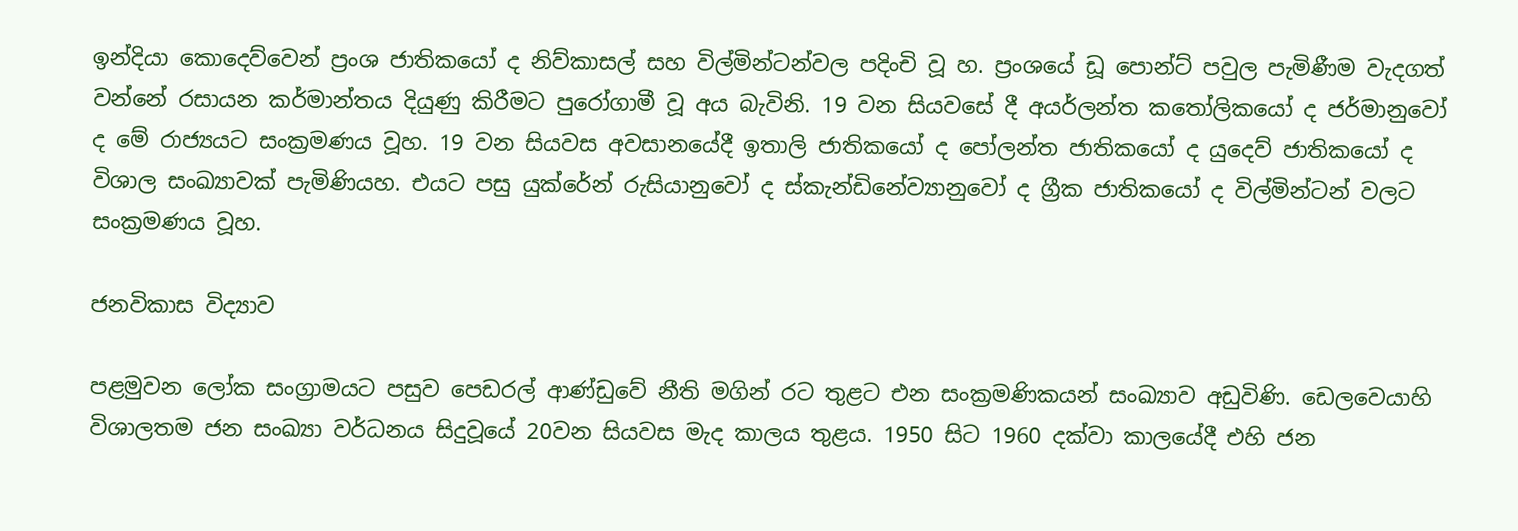ඉන්දියා කොදෙව්වෙන් ප්‍රංශ ජාතිකයෝ ද නිව්කාසල් සහ විල්මින්ටන්වල පදිංචි වූ හ. ප්‍රංශයේ ඩූ පොන්ට් පවුල පැමිණීම වැදගත් වන්නේ රසායන කර්මාන්තය දියුණු කිරීමට පුරෝගාමී වූ අය බැවිනි. 19 වන සියවසේ දී අයර්ලන්ත කතෝලිකයෝ ද ජර්මානුවෝ ද මේ රාජ්‍යයට සංක්‍රමණය වූහ. 19 වන සියවස අවසානයේදී ඉතාලි ජාතිකයෝ ද පෝලන්ත ජාතිකයෝ ද යුදෙව් ජාතිකයෝ ද විශාල සංඛ්‍යාවක් පැමිණියහ. එයට පසු යුක්රේන් ‍රුසියානුවෝ ද ස්කැන්ඩිනේව්‍යානුවෝ ද ග්‍රීක ජාතිකයෝ ද විල්මින්ටන් වලට සංක්‍රමණය වූහ.

ජනවිකාස විද්‍යාව

පළමුවන ලෝක සංග්‍රාමයට පසුව පෙඩරල් ආණ්ඩුවේ නීති මගින් රට තුළට එන සංක්‍රමණිකයන් සංඛ්‍යාව අඩුවිණි. ඩෙලවෙයාහි විශාලතම ජන සංඛ්‍යා වර්ධනය සිදුවූයේ 20වන සියවස මැද කාලය තුළය. 1950 සිට 1960 දක්වා කාලයේදී එහි ජන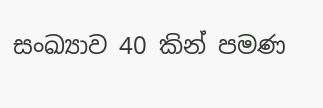සංඛ්‍යාව 40 කින් පමණ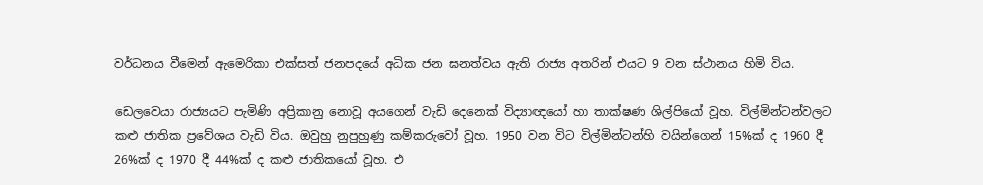වර්ධනය වීමෙන් ඇමෙරිකා එක්සත් ජනපදයේ අධික ජන ඝනත්වය ඇති රාජ්‍ය අතරින් එයට 9 වන ස්ථානය හිමි විය.

ඩෙලවෙයා රාජ්‍යයට පැමිණි අප්‍රිකානු නොවූ අයගෙන් වැඩි දෙනෙක් විද්‍යාඥයෝ හා තාක්ෂණ ශිල්පියෝ වූහ. විල්මින්ටන්වලට කළු ජාතික ප්‍රවේශය වැඩි විය. ඔවුහු නුපුහුණු කම්කරුවෝ වූහ. 1950 වන විට විල්මින්ටන්හි වයින්ගෙන් 15%ක් ද 1960 දී 26%ක් ද 1970 දී 44%ක් ද කළු ජාතිකයෝ වූහ. එ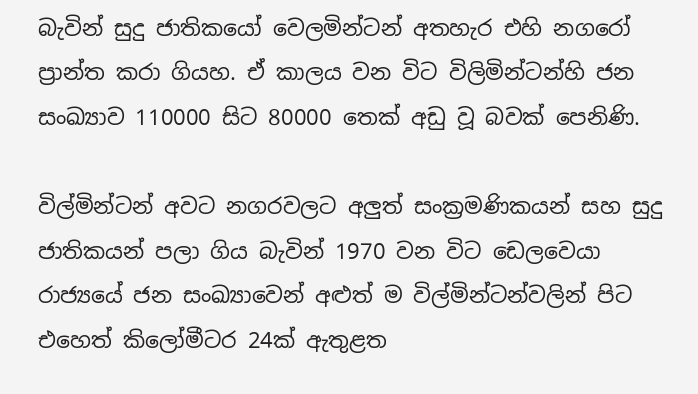බැවින් සුදු ජාතිකයෝ වෙලමින්ටන් අතහැර එහි නගරෝ ප්‍රාන්ත කරා ගියහ. ඒ කාලය වන විට විලිමින්ටන්හි ජන සංඛ්‍යාව 110000 සිට 80000 තෙක් අඩු වූ බවක් පෙනිණි.

විල්මින්ටන් අවට නගරවලට අලුත් සංක්‍රමණිකයන් සහ සුදු ජාතිකයන් පලා ගිය බැවින් 1970 වන විට ඩෙලවෙයා රාජ්‍යයේ ජන සංඛ්‍යාවෙන් අළුත් ම විල්මින්ටන්වලින් පිට එහෙත් කිලෝමීටර 24ක් ඇතුළත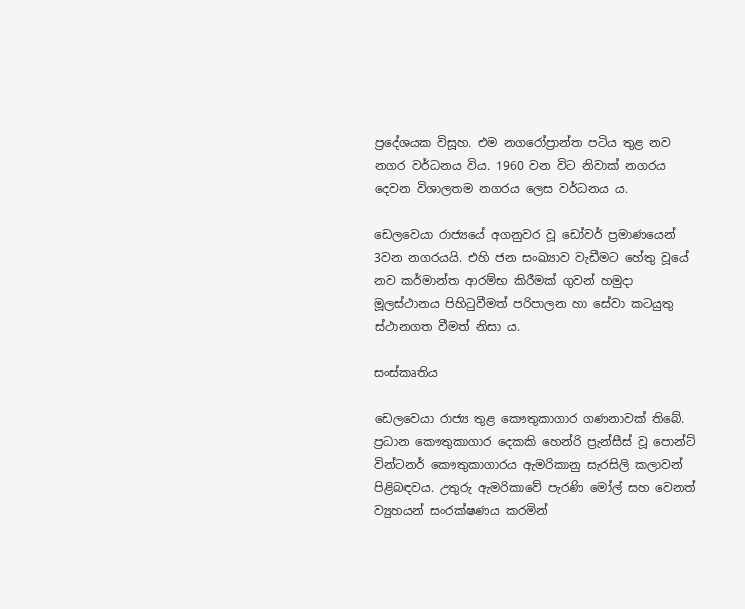ප්‍රදේශයක විසූහ. එම නගරෝප්‍රාන්ත පටිය තුළ නව නගර වර්ධනය විය. 1960 වන විට නිවාක් නගරය දෙවන විශාලතම නගරය ලෙස වර්ධනය ය.

ඩෙලවෙයා රාජ්‍යයේ අගනුවර වූ ඩෝවර් ප්‍රමාණයෙන් 3වන නගරයයි. එහි ජන සංඛ්‍යාව වැඩීමට හේතු වූයේ නව කර්මාන්ත ආරම්භ කිරීමක් ගුවන් හමුදා මූලස්ථානය පිහිටුවීමත් පරිපාලන හා සේවා කටයුතු ස්ථානගත වීමත් නිසා ය.

සංස්කෘතිය

ඩෙලවෙයා රාජ්‍ය තුළ කෞතුකාගාර ගණනාවක් තිබේ. ප්‍රධාන කෞතුකාගාර දෙකකි හෙන්රි ප්‍රැන්සීස් වූ පොන්ට් වින්ටනර් කෞතුකාගාරය ඇමරිකානු සැරසිලි කලාවන් පිළිබඳවය. උතුරු ඇමරිකාවේ පැරණි මෝල් සහ වෙනත් ව්‍යුහයන් සංරක්ෂණය කරමින්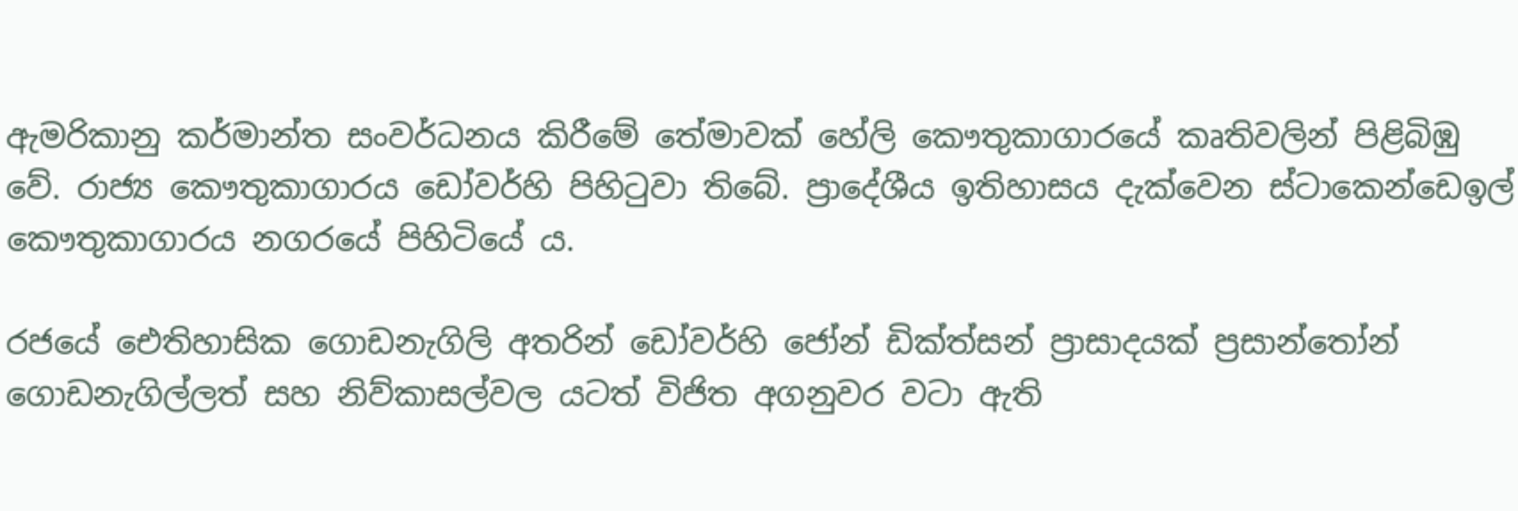ඇමරිකානු කර්මාන්ත සංවර්ධනය කිරීමේ තේමාවක් හේලි කෞතුකාගාරයේ කෘතිවලින් පිළිබිඹු වේ. රාජ්‍ය කෞතුකාගාරය ඩෝවර්හි පිහිටුවා තිබේ. ප්‍රාදේශීය ඉතිහාසය දැක්වෙන ස්ටාකෙන්ඩෙඉල් කෞතුකාගාරය නගරයේ පිහිටියේ ය.

රජයේ ඓතිහාසික ගොඩනැගිලි අතරින් ඩෝවර්හි ජෝන් ඩික්ත්සන් ප්‍රාසාදයක් ප්‍රසාන්තෝන් ගොඩනැගිල්ලත් සහ නිව්කාසල්වල යටත් විජිත අගනුවර වටා ඇති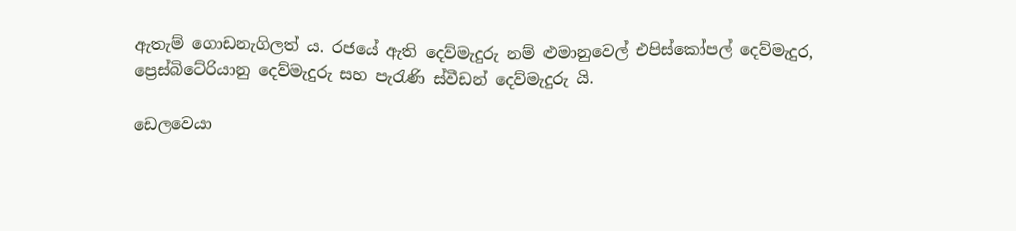ඇතැම් ගොඩනැගිලත් ය. රජයේ ඇති දෙව්මැදුරු නම් ළුමානුවෙල් එපිස්කෝපල් දෙව්මැදුර, ප්‍රෙස්බිටේරියානු දෙව්මැදුරු සහ පැරැණි ස්වීඩන් දෙව්මැදුරු යි.

ඩෙලවෙයා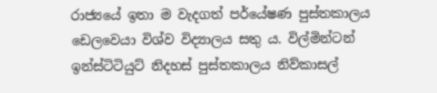රාජ්‍යයේ ඉතා ම වැදගත් පර්යේෂණ පුස්තකාලය ඩෙලවෙයා විශ්ව විද්‍යාලය සතු ය. විල්මින්ටන් ඉන්ස්ටිටියුට් නිදහස් පුස්තකාලය නිව්කාසල්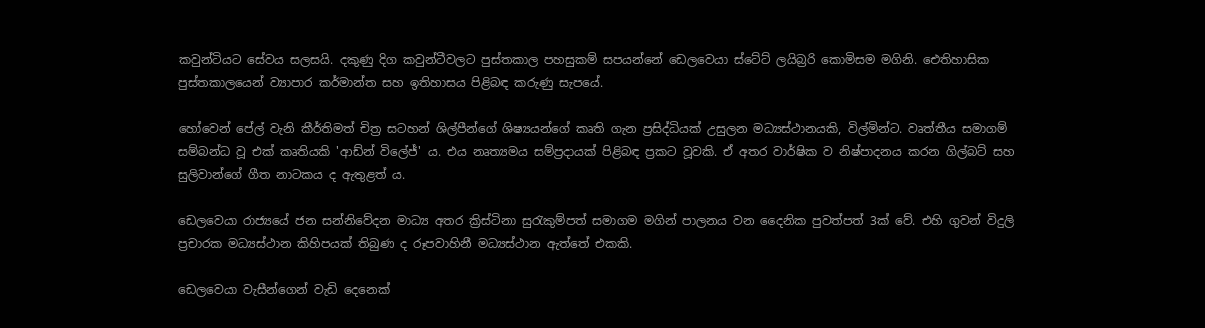කවුන්ටියට සේවය සලසයි. දකුණු දිග කවුන්ටීවලට පුස්තකාල පහසුකම් සපයන්නේ ඩෙලවෙයා ස්ටේට් ලයිබ්‍රරි කොමිසම මගිනි. ඓතිහාසික පුස්තකාලයෙන් ව්‍යාපාර කර්මාන්ත සහ ඉතිහාසය පිළිබඳ කරුණු සැපයේ.

හෝවෙන් පේල් වැනි කීර්තිමත් චිත්‍ර සටහන් ශිල්පීන්ගේ ශිෂ්‍යයන්ගේ කෘති ගැන ප්‍රසිද්ධියක් උසුලන මධ්‍යස්ථානයකි, විල්මින්ට. වෘත්තීය සමාගම් සම්බන්ධ වූ එක් කෘතියකි 'ආඩ්න් විලේජ්' ය. එය නෘත්‍යමය සම්ප්‍රදායක් පිළිබඳ ප්‍රකට වූවකි. ඒ අතර වාර්ෂික ව නිෂ්පාදනය කරන ගිල්බට් සහ සුලිවාන්ගේ ගීත නාටකය ද ඇතුළත් ය.

ඩෙලවෙයා රාජ්‍යයේ ජන සන්නිවේදන මාධ්‍ය අතර ක්‍රිස්ටිනා සුරැකුම්පත් සමාගම මගින් පාලනය වන දෛනික පුවත්පත් 3ක් වේ. එහි ගුවන් විදුලි ප්‍රචාරක මධ්‍යස්ථාන කිහිපයක් තිබුණ ද රූපවාහිනී මධ්‍යස්ථාන ඇත්තේ එකකි.

ඩෙලවෙයා වැසීන්ගෙන් වැඩි දෙනෙක්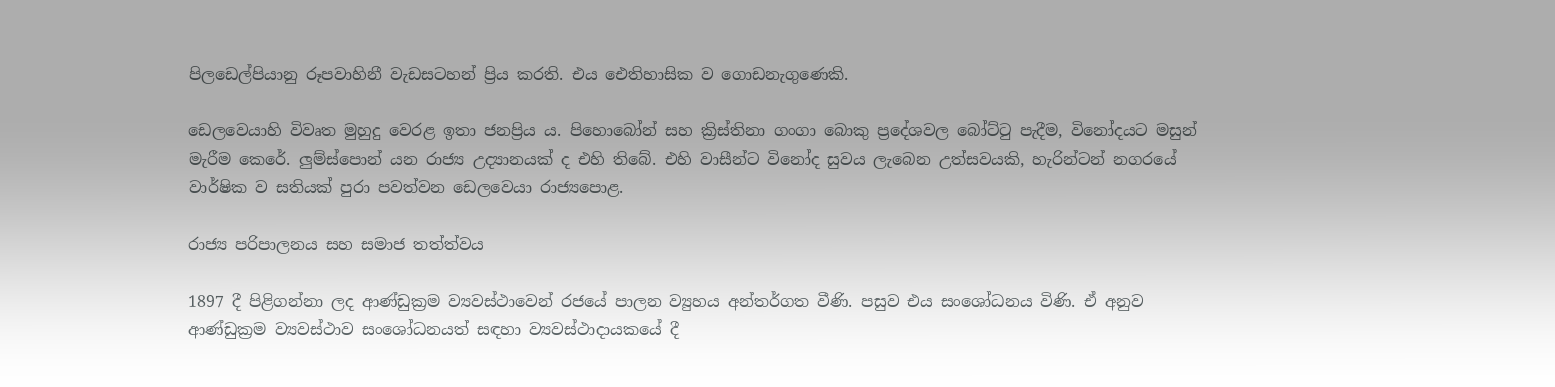පිලඩෙල්පියානු රූපවාහිනී වැඩසටහන් ප්‍රිය කරති. එය ඓතිහාසික ව ගොඩනැගුණෙකි.

ඩෙලවෙයාහි විවෘත මුහුදු වෙරළ ඉතා ජනප්‍රිය ය. පිහොබෝන් සහ ක්‍රිස්තිනා ගංගා බොකු ප්‍රදේශවල බෝට්ටු පැදීම, විනෝදයට මසුන් මැරීම කෙරේ. ලුම්ස්පොන් යන රාජ්‍ය උද්‍යානයක් ද එහි තිබේ. එහි වාසීන්ට විනෝද සුවය ලැබෙන උත්සවයකි, හැරින්ටන් නගරයේ වාර්ෂික ව සතියක් පුරා පවත්වන ඩෙලවෙයා රාජ්‍යපොළ.

රාජ්‍ය පරිපාලනය සහ සමාජ තත්ත්වය

1897 දී පිළිගන්නා ලද ආණ්ඩුක්‍රම ව්‍යවස්ථාවෙන් රජයේ පාලන ව්‍යුහය අන්තර්ගත වීණි. පසුව එය සංශෝධනය විණි. ඒ අනුව ආණ්ඩුක්‍රම ව්‍යවස්ථාව සංශෝධනයත් සඳහා ව්‍යවස්ථාදායකයේ දී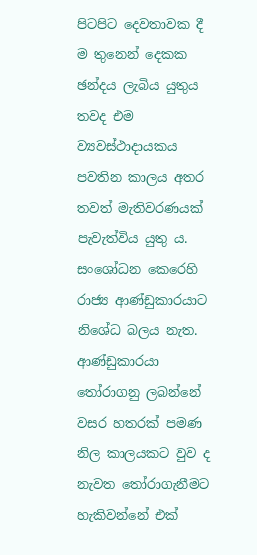පිටපිට දෙවතාවක දී ම තුනෙන් දෙකක ඡන්දය ලැබිය යුතුය තවද එම ව්‍යවස්ථාදායකය පවතින කාලය අතර තවත් මැතිවරණයක් පැවැත්විය යුතු ය. සංශෝධන කෙරෙහි රාජ්‍ය ආණ්ඩුකාරයාට නිශේධ බලය නැත. ආණ්ඩුකාරයා තෝරාගනු ලබන්නේ වසර හතරක් පමණ නිල කාලයකට වුව ද නැවත තෝරාගැනීමට හැකිවන්නේ එක්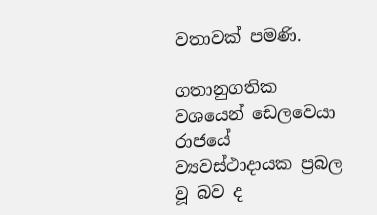වතාවක් පමණි.

ගතානුගතික වශයෙන් ඩෙලවෙයා රාජයේ ව්‍යවස්ථාදායක ප්‍රබල වූ බව ද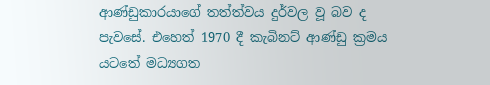ආණ්ඩුකාරයාගේ තත්ත්වය දුර්වල වූ බව ද පැවසේ. එහෙත් 1970 දී කැබිනට් ආණ්ඩු ක්‍රමය යටතේ මධ්‍යගත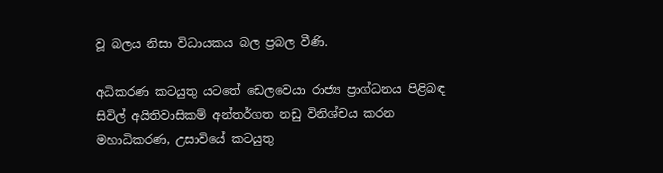වූ බලය නිසා විධායකය බල ප්‍රබල වීණි.

අධිකරණ කටයුතු යටතේ ඩෙලවෙයා රාජ්‍ය ප්‍රාග්ධනය පිළිබඳ සිවිල් අයිතිවාසිකම් අන්තර්ගත නඩු විනිශ්චය කරන මහාධිකරණ, උසාවියේ කටයුතු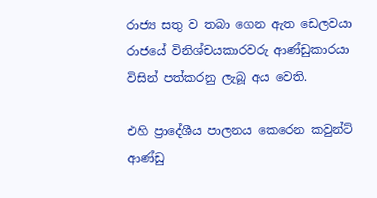රාජ්‍ය සතු ව තබා ගෙන ඇත ඩෙලවයා රාජයේ විනිශ්චයකාරවරු ආණ්ඩුකාරයා විසින් පත්කරනු ලැබූ අය වෙති.

එහි ප්‍රාදේශීය පාලනය කෙරෙන කවුන්ට් ආණ්ඩු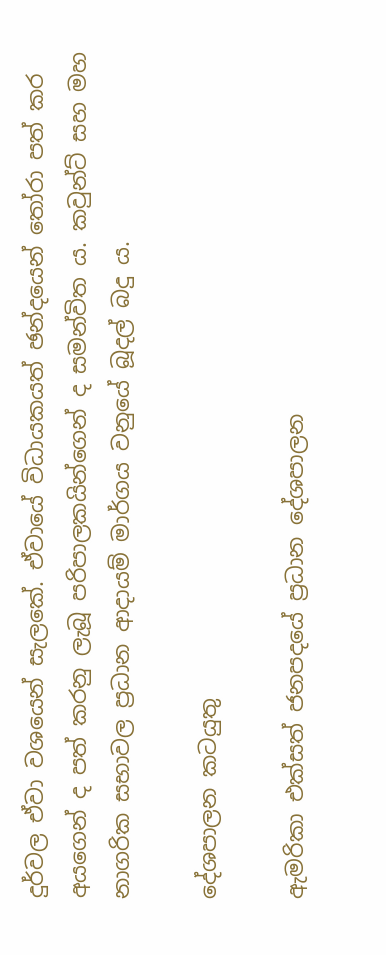දුර්වල ඒවා වශයෙන් සැලකේ. ඒවායේ විධායකයත් ඡන්දයෙන් තෝරා පත් කර අයගෙන් ද පත් කරනු ලැබූ පරිපාලකයින්ගෙන් ද සමන්විත ය. කවුන්ට් සහ මහ නාගරික සභාවල ප්‍රධාන ආදායම් මාර්ගය වනුයේ බූදල් බදු ය.

දේශපාලන කටයුතු

ඇමරිකා එක්සත් ජනපදයේ ප්‍රධාන දේශපාලන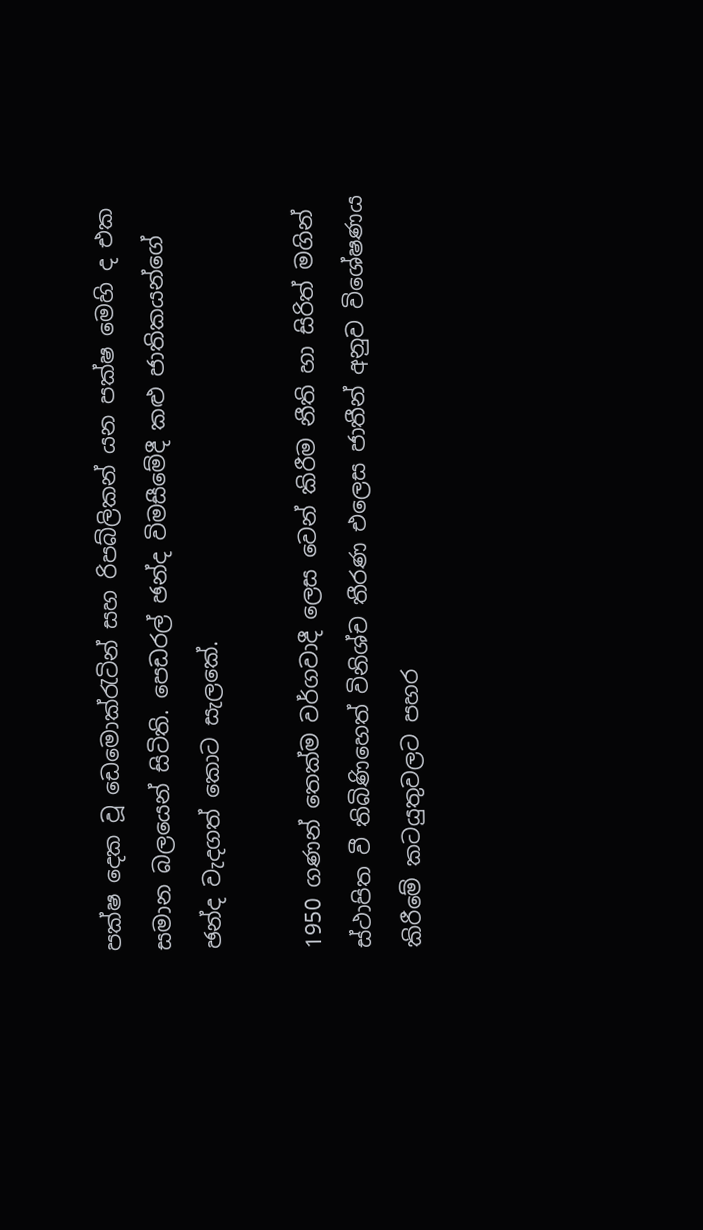පක්ෂ දෙක වූ ඩෙමොක්රැටින් සහ රිපබ්ලිකන් යන පක්ෂ මෙහි ද එක සමාන බලයෙන් සිටිති. පෙඩරල් ඡන්ද විමසීමේදී කළු ජාතිකයන්ගේ ඡන්ද වැදගත් කොට සැලකේ.

1950 ගණන් තෙක්ම වර්ගවාදී ලෙස වෙන් කිරීම නීති හා සිරිත් මගින් ස්ථාපිත වී තිබිණිහෙත් විනිශ්ච තීරණ එලෙස ජාතීන් අනුව විශේෂණය කිරීමේ කටයුතුවලට පහර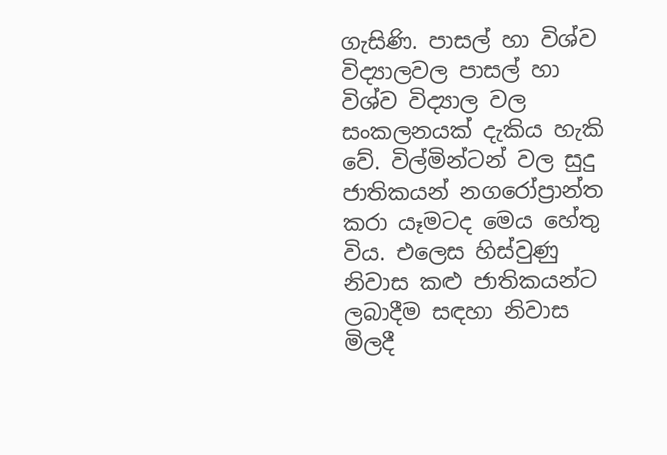ගැසිණි. පාසල් හා විශ්ව විද්‍යාලවල පාසල් හා විශ්ව විද්‍යාල වල සංකලනයක් දැකිය හැකි වේ. විල්මින්ටන් වල සුදු ජාතිකයන් නගරෝප්‍රාන්ත කරා යෑමටද මෙය හේතු විය. එලෙස හිස්වුණු නිවාස කළු ජාතිකයන්ට ලබාදීම සඳහා නිවාස මිලදී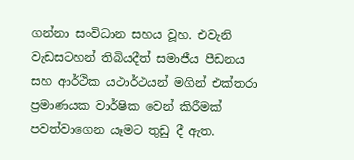ගන්නා සංවිධාන සහය වූහ. එවැනි වැඩසටහන් තිබියදීත් සමාජීය පීඩනය සහ ආර්ථික යථාර්ථයන් මගින් එක්තරා ප්‍රමාණයක වාර්ෂික වෙන් කිරීමක් පවත්වාගෙන යෑමට තුඩු දී ඇත.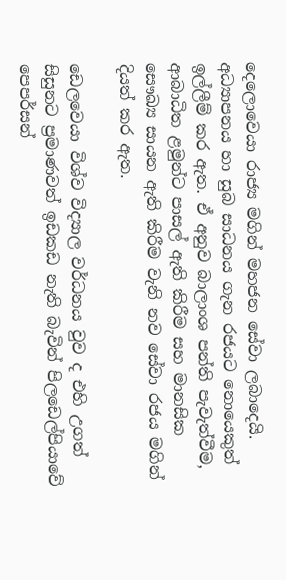දෙලොවෙයා රාජ්‍ය මගින් මහජන සේවා ලබාදෙයි. අධ්‍යාපනය හා සුබ සාධනය ගැන රජයට නොයෙකුත් ඉල්ලීම් කර ඇත. ඒ අනුව බාලාංශ පන්ති පැවැත්වීම, ආබාධිත ළමුන්ට පාසල් ඇති කිරීම සහ මානසික සෞඛ්‍ය සායන ඇති කිරීම වැනි නව සේවා රජය මගින් දියත් කර ඇත.

ඩෙලවෙයා විශ්ව විද්‍යාල වර්ධනය වුව ද එහි උගත් සිසුනට ප්‍රමාණවත් ඉඩකඩ නැති බැවින් පිලඩෙල්පියාවේ පෙපර්සන්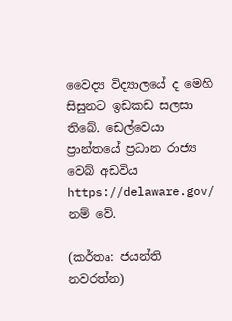වෛද්‍ය විද්‍යාලයේ ද මෙහි සිසුනට ඉඩකඩ සලසා තිබේ. ඩෙල්වෙයා ප්‍රාන්තයේ ප්‍රධාන රාජ්‍ය වෙබ් අඩවිය https://delaware.gov/ නම් වේ.

(කර්තෘ: ජයන්ති නවරත්න)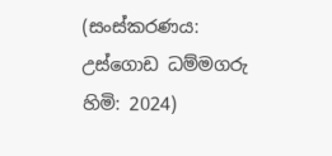(සංස්කරණය: උස්ගොඩ ධම්මගරු හිමි: 2024)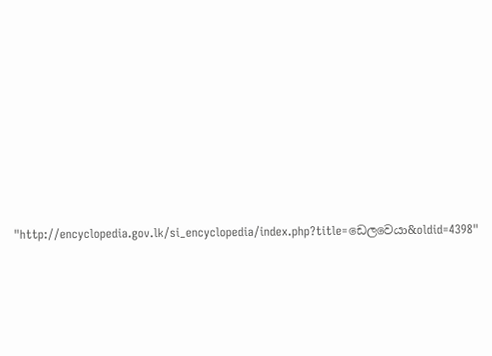"http://encyclopedia.gov.lk/si_encyclopedia/index.php?title=ඩෙලවෙයා&oldid=4398"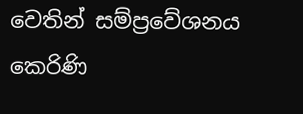වෙතින් සම්ප්‍රවේශනය කෙරිණි